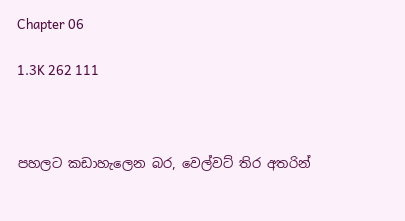Chapter 06

1.3K 262 111



පහලට කඩාහැලෙන බර, වෙල්වට් තිර අතරින්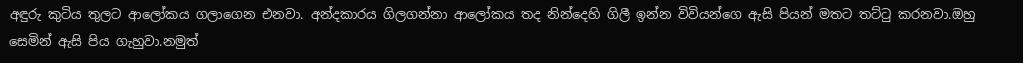අඳුරු කුටිය තුලට ආලෝකය ගලාගෙන එනවා. අන්දකාරය ගිලගන්නා ආලෝකය තද නින්දෙහි ගිලී ඉන්න විවියන්ගෙ ඇසි පියන් මතට තට්ටු කරනවා.ඔහු සෙමින් ඇසි පිය ගැහුවා.නමුත්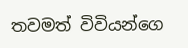තවමත් විවියන්ගෙ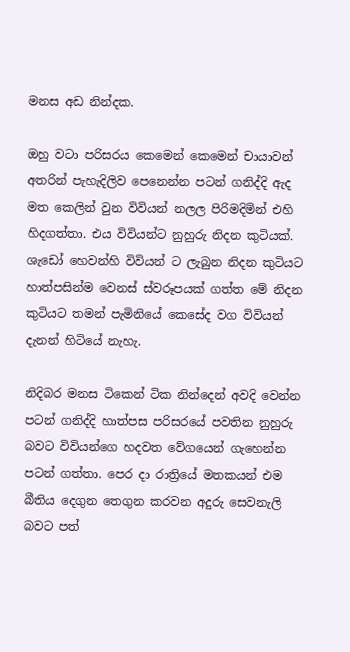මනස අඩ නින්දක.

ඔහු වටා පරිසරය කෙමෙන් කෙමෙන් චායාවන් අතරින් පැහැදිලිව පෙනෙන්න පටන් ගනිද්දි ඇද මත කෙලින් වුන විවියන් නලල පිරිමදිමින් එහි හිදගත්තා. එය විවියන්ට නුහුරු නිදන කුටියක්. ශැඩෝ හෙවන්හි විවියන් ට ලැබුන නිදන කුටියට හාත්පසින්ම වෙනස් ස්වරූපයක් ගත්ත මේ නිදන කුටියට තමන් පැමිනියේ කෙසේද වග විවියන් දැනන් හිටියේ නැහැ.

නිදිබර මනස ටිකෙන් ටික නින්දෙන් අවදි වෙන්න පටන් ගනිද්දි හාත්පස පරිසරයේ පවතින නුහුරු බවට විවියන්ගෙ හදවත වේගයෙන් ගැහෙන්න පටන් ගත්තා. පෙර දා රාත්‍රියේ මතකයන් එම බීතිය දෙගුන තෙගුන කරවන අදුරු සෙවනැලි බවට පත්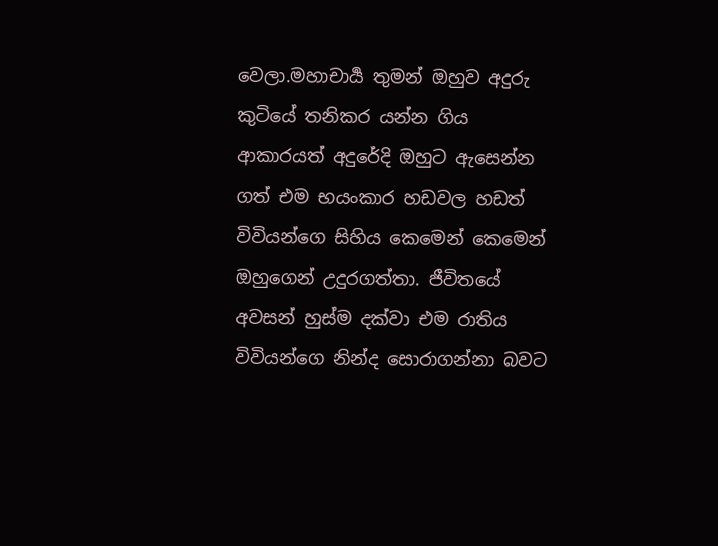වෙලා.මහාචාර්‍ය තුමන් ඔහුව අදුරු කුටියේ තනිකර යන්න ගිය ආකාරයත් අදුරේදි ඔහුට ඇසෙන්න ගත් එම භයංකාර හඩවල හඩත් විවියන්ගෙ සිහිය කෙමෙන් කෙමෙන් ඔහුගෙන් උදුරගත්තා. ජීවිතයේ අවසන් හුස්ම දක්වා එම රාතිය විවියන්ගෙ නින්ද සොරාගන්නා බවට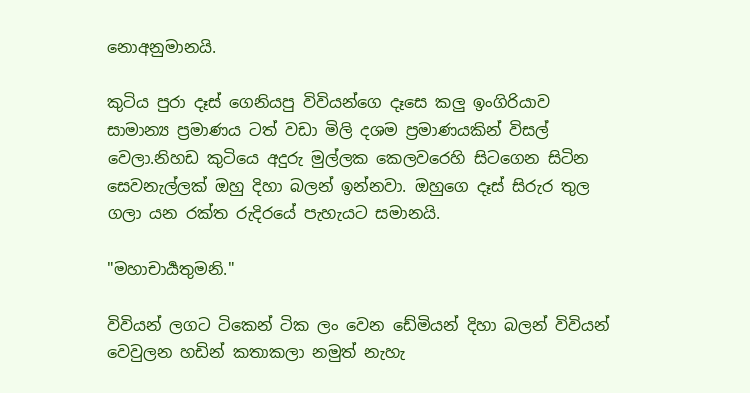නොඅනුමානයි.

කුටිය පුරා දෑස් ගෙනියපු විවියන්ගෙ දෑසෙ කලු ඉංගිරියාව සාමාන්‍ය ප්‍රමාණය ටත් වඩා මිලි දශම ප්‍රමාණයකින් විසල් වෙලා.නිහඩ කුටියෙ අදුරු මුල්ලක කෙලවරෙහි සිටගෙන සිටින සෙවනැල්ලක් ඔහු දිහා බලන් ඉන්නවා. ඔහුගෙ දෑස් සිරුර තුල ගලා යන රක්ත රුදිරයේ පැහැයට සමානයි.

"මහාචාර්‍යතුමනි."

විවියන් ලගට ටිකෙන් ටික ලං වෙන ඩේමියන් දිහා බලන් විවියන් වෙවුලන හඩින් කතාකලා නමුත් නැහැ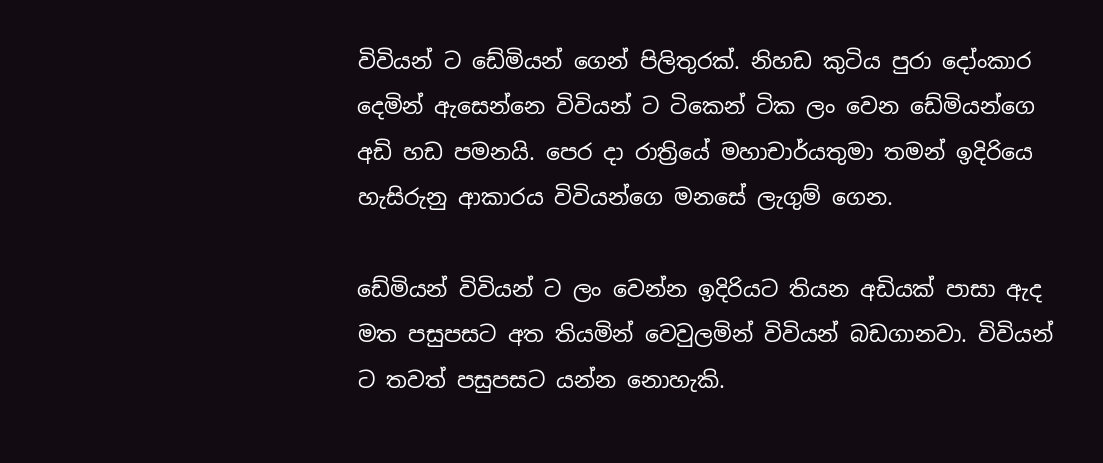විවියන් ට ඩේමියන් ගෙන් පිලිතුරක්. නිහඩ කුටිය පුරා දෝංකාර දෙමින් ඇසෙන්නෙ විවියන් ට ටිකෙන් ටික ලං වෙන ඩේමියන්ගෙ අඩි හඩ පමනයි. පෙර දා රාත්‍රියේ මහාචාර්යතුමා තමන් ඉදිරියෙ හැසිරුනු ආකාරය විවියන්ගෙ මනසේ ලැගුම් ගෙන.

ඩේමියන් විවියන් ට ලං වෙන්න ඉදිරියට තියන අඩියක් පාසා ඇද මත පසුපසට අත තියමින් වෙවුලමින් විවියන් බඩගානවා. විවියන් ට තවත් පසුපසට යන්න නොහැකි.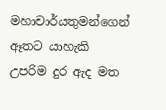මහාචාර්යතුමන්ගෙන් ඈතට යාහැකි උපරිම දුර ඇද මත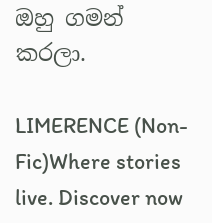ඔහු ගමන් කරලා.

LIMERENCE (Non-Fic)Where stories live. Discover now